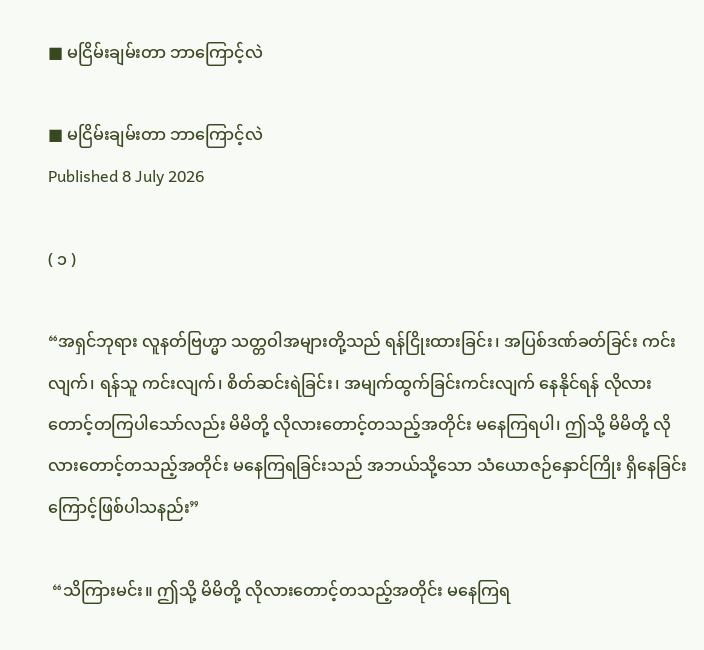■ မငြိမ်းချမ်းတာ ဘာကြောင့်လဲ

■ မငြိမ်းချမ်းတာ ဘာကြောင့်လဲ
Published 8 July 2026

( ၁ )

“အရှင်ဘုရား လူနတ်ဗြဟ္မာ သတ္တဝါအများတို့သည် ရန်ငြိုးထားခြင်း၊ အပြစ်ဒဏ်ခတ်ခြင်း ကင်းလျက်၊ ရန်သူ ကင်းလျက်၊ စိတ်ဆင်းရဲခြင်း၊ အမျက်ထွက်ခြင်းကင်းလျက် နေနိုင်ရန် လိုလားတောင့်တကြပါသော်လည်း မိမိတို့ လိုလားတောင့်တသည့်အတိုင်း မနေကြရပါ၊ ဤသို့ မိမိတို့ လိုလားတောင့်တသည့်အတိုင်း မနေကြရခြင်းသည် အဘယ်သို့သော သံယောဇဉ်နှောင်ကြိုး ရှိနေခြင်းကြောင့်ဖြစ်ပါသနည်း”

 “သိကြားမင်း။ ဤသို့ မိမိတို့ လိုလားတောင့်တသည့်အတိုင်း မနေကြရ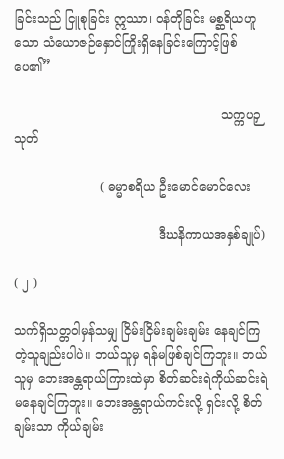ခြင်းသည် ငြူစုခြင်း ဣဿာ၊ ဝန်တိုခြင်း မစ္ဆရိယဟူသော သံယောဇဉ်နှောင်ကြိုးရှိနေခြင်းကြောင့်ဖြစ်ပေ၏”

                                                     သက္ကပဉှသုတ်

                      ( ဓမ္မာစရိယ ဦးမောင်မောင်လေး

                                     ဒီဃနိကာယအနှစ်ချုပ်)

( ၂ )

သက်ရှိသတ္တဝါမှန်သမျှ ငြိမ်းငြိမ်းချမ်းချမ်း နေချင်ကြတဲ့သူချည်းပါပဲ။ ဘယ်သူမှ ရန်မဖြစ်ချင်ကြဘူး။ ဘယ်သူမှ ဘေးအန္တရာယ်ကြားထဲမှာ စိတ်ဆင်းရဲကိုယ်ဆင်းရဲ မနေချင်ကြဘူး။ ဘေးအန္တရာယ်ကင်းလို့ ရှင်းလို့ စိတ်ချမ်းသာ ကိုယ်ချမ်း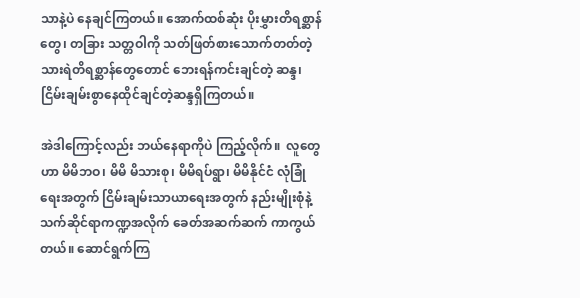သာနဲ့ပဲ နေချင်ကြတယ်။ အောက်ထစ်ဆုံး ပိုးမွှားတိရစ္ဆာန်တွေ၊ တခြား သတ္တဝါကို သတ်ဖြတ်စားသောက်တတ်တဲ့ သားရဲတိရစ္ဆာန်တွေတောင် ဘေးရန်ကင်းချင်တဲ့ ဆန္ဒ၊ ငြိမ်းချမ်းစွာနေထိုင်ချင်တဲ့ဆန္ဒရှိကြတယ်။

အဲဒါကြောင့်လည်း ဘယ်နေရာကိုပဲ ကြည့်လိုက်။  လူတွေဟာ မိမိဘဝ၊ မိမိ မိသားစု၊ မိမိရပ်ရွာ၊ မိမိနိုင်ငံ လုံခြုံရေးအတွက် ငြိမ်းချမ်းသာယာရေးအတွက် နည်းမျိုးစုံနဲ့  သက်ဆိုင်ရာကဏ္ဍအလိုက် ခေတ်အဆက်ဆက် ကာကွယ်တယ်။ ဆောင်ရွက်ကြ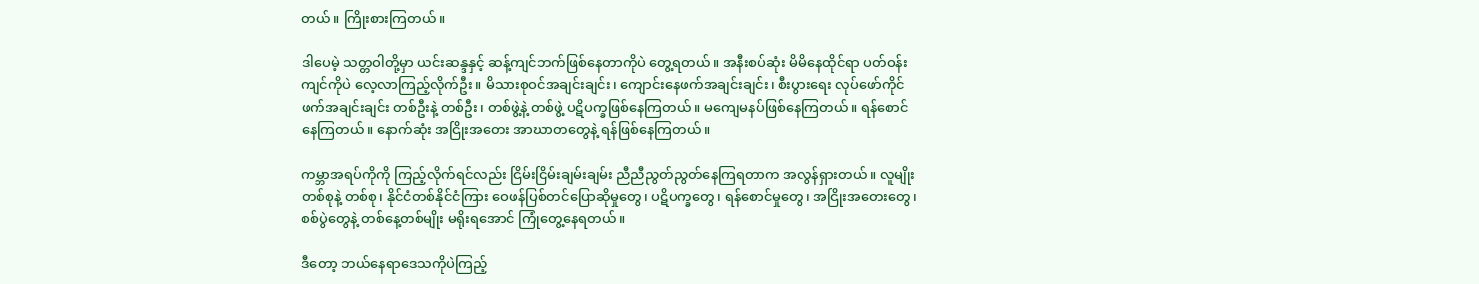တယ်။ ကြိုးစားကြတယ်။

ဒါပေမဲ့ သတ္တဝါတို့မှာ ယင်းဆန္ဒနှင့် ဆန့်ကျင်ဘက်ဖြစ်နေတာကိုပဲ တွေ့ရတယ်။ အနီးစပ်ဆုံး မိမိနေထိုင်ရာ ပတ်ဝန်းကျင်ကိုပဲ လေ့လာကြည့်လိုက်ဦး။ မိသားစုဝင်အချင်းချင်း၊ ကျောင်းနေဖက်အချင်းချင်း၊ စီးပွားရေး လုပ်ဖော်ကိုင်ဖက်အချင်းချင်း တစ်ဦးနဲ့ တစ်ဦး၊ တစ်ဖွဲ့နဲ့ တစ်ဖွဲ့ ပဋိပက္ခဖြစ်နေကြတယ်။ မကျေမနပ်ဖြစ်နေကြတယ်။ ရန်စောင်နေကြတယ်။ နောက်ဆုံး အငြိုးအတေး အာဃာတတွေနဲ့ ရန်ဖြစ်နေကြတယ်။

ကမ္ဘာအရပ်ကိုကို ကြည့်လိုက်ရင်လည်း ငြိမ်းငြိမ်းချမ်းချမ်း ညီညီညွတ်ညွတ်နေကြရတာက အလွန်ရှားတယ်။ လူမျိုးတစ်စုနဲ့ တစ်စု၊ နိုင်ငံတစ်နိုင်ငံကြား ဝေဖန်ပြစ်တင်ပြောဆိုမှုတွေ၊ ပဋိပက္ခတွေ၊ ရန်စောင်မှုတွေ၊ အငြိုးအတေးတွေ၊ စစ်ပွဲတွေနဲ့ တစ်နေ့တစ်မျိုး မရိုးရအောင် ကြုံတွေ့နေရတယ်။

ဒီတော့ ဘယ်နေရာဒေသကိုပဲကြည့်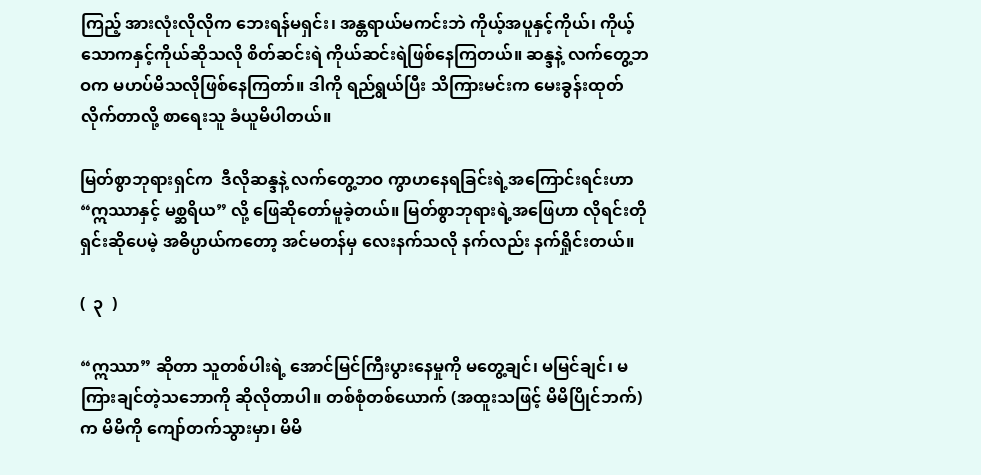ကြည့် အားလုံးလိုလိုက ဘေးရန်မရှင်း၊ အန္တရာယ်မကင်းဘဲ ကိုယ့်အပူနှင့်ကိုယ်၊ ကိုယ့်သောကနှင့်ကိုယ်ဆိုသလို စိတ်ဆင်းရဲ ကိုယ်ဆင်းရဲဖြစ်နေကြတယ်။ ဆန္ဒနဲ့ လက်တွေ့ဘဝက မဟပ်မိသလိုဖြစ်နေကြတာ်။ ဒါကို ရည်ရွယ်ပြီး သိကြားမင်းက မေးခွန်းထုတ်လိုက်တာလို့ စာရေးသူ ခံယူမိပါတယ်။

မြတ်စွာဘုရားရှင်က  ဒီလိုဆန္ဒနဲ့ လက်တွေ့ဘဝ ကွာဟနေရခြင်းရဲ့အကြောင်းရင်းဟာ “ဣဿာနှင့် မစ္ဆရိယ” လို့ ဖြေဆိုတော်မူခဲ့တယ်။ မြတ်စွာဘုရားရဲ့အဖြေဟာ လိုရင်းတိုရှင်းဆိုပေမဲ့ အဓိပ္ပာယ်ကတော့ အင်မတန်မှ လေးနက်သလို နက်လည်း နက်ရှိုင်းတယ်။

(  ၃  )

“ဣဿာ” ဆိုတာ သူတစ်ပါးရဲ့ အောင်မြင်ကြီးပွားနေမှုကို မတွေ့ချင်၊ မမြင်ချင်၊ မကြားချင်တဲ့သဘောကို ဆိုလိုတာပါ။ တစ်စုံတစ်ယောက် (အထူးသဖြင့် မိမိပြိုင်ဘက်) က မိမိကို ကျော်တက်သွားမှာ၊ မိမိ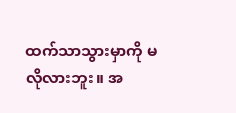ထက်သာသွားမှာကို မလိုလားဘူး။ အ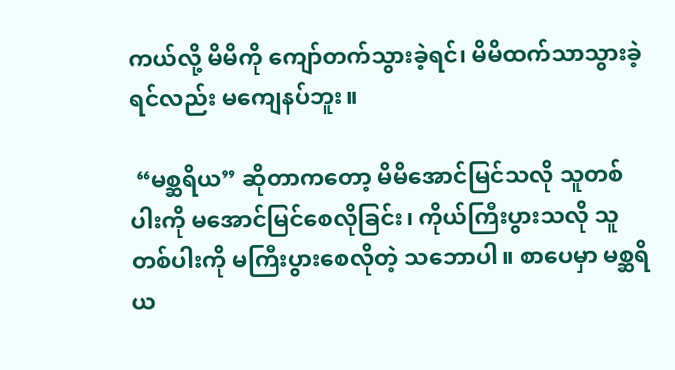ကယ်လို့ မိမိကို ကျော်တက်သွားခဲ့ရင်၊ မိမိထက်သာသွားခဲ့ရင်လည်း မကျေနပ်ဘူး။

 “မစ္ဆရိယ” ဆိုတာကတော့ မိမိအောင်မြင်သလို သူတစ်ပါးကို မအောင်မြင်စေလိုခြင်း၊ ကိုယ်ကြီးပွားသလို သူတစ်ပါးကို မကြီးပွားစေလိုတဲ့ သဘောပါ။ စာပေမှာ မစ္ဆရိယ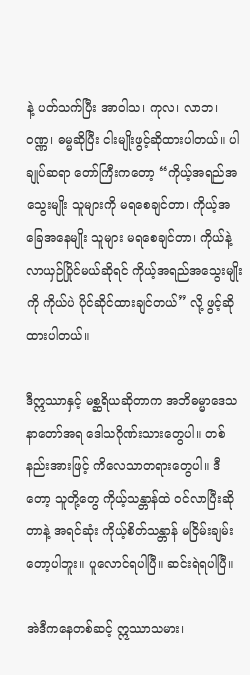နဲ့ ပတ်သက်ပြီး အာဝါသ၊ ကုလ၊ လာဘ၊ ဝဏ္ဏ၊ ဓမ္မဆိုပြီး ငါးမျိုးဖွင့်ဆိုထားပါတယ်။ ပါချုပ်ဆရာ တော်ကြီးကတော့ “ကိုယ့်အရည်အသွေးမျိုး သူများကို မရစေချင်တာ၊ ကိုယ့်အခြေအနေမျိုး သူများ မရစေချင်တာ၊ ကိုယ်နဲ့ လာယှဉ်ပြိုင်မယ်ဆိုရင် ကိုယ့်အရည်အသွေးမျိုးကို ကိုယ်ပဲ ပိုင်ဆိုင်ထားချင်တယ်” လို့ ဖွင့်ဆိုထားပါတယ်။

ဒီဣဿာနှင့် မစ္ဆရိယဆိုတာက အဘိဓမ္မာဒေသနာတော်အရ ဒေါသဂိုဏ်းသားတွေပါ။ တစ်နည်းအားဖြင့် ကိလေသာတရားတွေပါ။ ဒီတော့ သူတို့တွေ ကိုယ့်သန္တာန်ထဲ ဝင်လာပြီးဆိုတာနဲ့ အရင်ဆုံး ကိုယ့်စိတ်သန္တာန် မငြိမ်းချမ်းတော့ပါဘူး။ ပူလောင်ရပါပြီ။ ဆင်းရဲရပါပြီ။

အဲဒီကနေတစ်ဆင့် ဣဿာသမား၊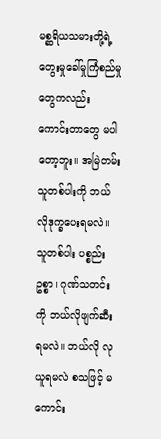မစ္ဆရိယသမားတို့ရဲ့ တွေးမှုခေါ်မှုကြံစည်မှုတွေကလည်း ကောင်းတာတွေ မပါတော့ဘူး။ အမြဲတမ်း သူတစ်ပါးကို ဘယ်လိုဒုက္ခပေးရမလဲ။ သူတစ်ပါး ပစ္စည်းဥစ္စာ၊ ဂုဏ်သတင်းကို ဘယ်လိုဖျက်ဆီးရမလဲ။ ဘယ်လို လုယူရမလဲ စသဖြင့် မကောင်း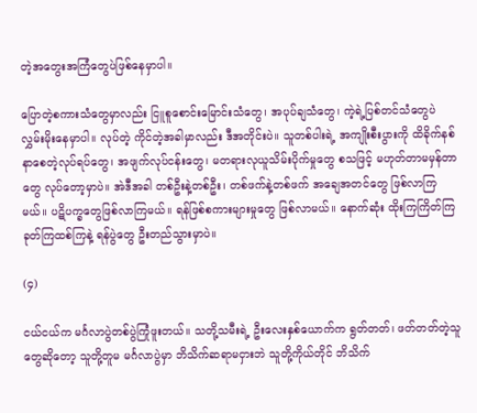တဲ့အတွေးအကြံတွေပဲဖြစ်နေမှာပါ။

ပြောတဲ့စကားသံတွေမှာလည်း ငြူစူစောင်းမြောင်းသံတွေ၊ အပုပ်ချသံတွေ၊ ကဲ့ရဲ့ပြစ်တင်သံတွေပဲ လွှမ်းမိုးနေမှာပါ။ လုပ်တဲ့ ကိုင်တဲ့အခါမှာလည်း ဒီအတိုင်းပဲ။ သူတစ်ပါးရဲ့ အကျိုးစီးပွားကို ထိခိုက်နစ်နာစေတဲ့လုပ်ရပ်တွေ၊ အဖျက်လုပ်ငန်းတွေ၊ မတရားလုယူသိမ်းပိုက်မှုတွေ စသဖြင့် မဟုတ်တာမမှန်တာတွေ လုပ်တော့မှာပဲ။ အဲဒီအခါ တစ်ဦးနဲ့တစ်ဦး၊ တစ်ဖက်နဲ့တစ်ဖက် အချေအတင်တွေ ဖြစ်လာကြမယ်။ ပဋိပက္ခတွေဖြစ်လာကြမယ်။ ရန်ဖြစ်စကားများမှုတွေ ဖြစ်လာမယ်။ နောက်ဆုံး ထိုးကြကြိတ်ကြ ခုတ်ကြထစ်ကြနဲ့ ရန်ပွဲတွေ ဦးတည်သွားမှာပဲ။

(၄)

ငယ်ငယ်က မင်္ဂလာပွဲတစ်ပွဲကြုံဖူးတယ်။ သတို့သမီးရဲ့ ဦးလေးနှစ်ယောက်က ရွတ်တတ်၊ ဖတ်တတ်တဲ့သူတွေဆိုတော့ သူတို့တူမ မင်္ဂလာပွဲမှာ ဘိသိက်ဆရာမငှားဘဲ သူတို့ကိုယ်တိုင် ဘိသိက်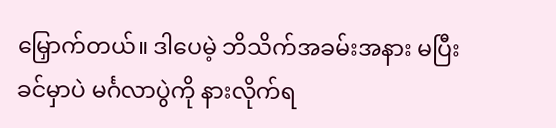မြှောက်တယ်။ ဒါပေမဲ့ ဘိသိက်အခမ်းအနား မပြီးခင်မှာပဲ မင်္ဂလာပွဲကို နားလိုက်ရ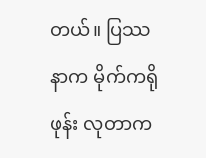တယ်။ ပြဿနာက မိုက်ကရိုဖုန်း လုတာက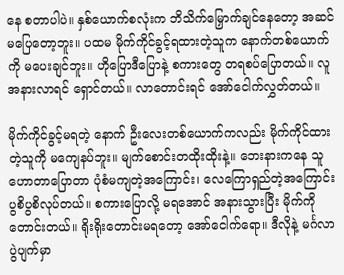နေ စတာပါပဲ။ နှစ်ယောက်စလုံးက ဘိသိက်မြှောက်ချင်နေတော့ အဆင်မပြေတော့ဘူး။ ပထမ မိုက်ကိုင်ခွင့်ရထားတဲ့သူက နောက်တစ်ယောက်ကို မပေးချင်ဘူး။ ဟိုပြောဒီပြောနဲ့ စကားတွေ တရစပ်ပြောတယ်။ လူအနားလာရင် ရှောင်တယ်။ လာတောင်းရင် အော်ငေါက်လွှတ်တယ်။

မိုက်ကိုင်ခွင့်မရတဲ့ နောက် ဦးလေးတစ်ယောက်ကလည်း မိုက်ကိုင်ထားတဲ့သူကို မကျေနပ်ဘူး။ မျက်စောင်းတထိုးထိုးနဲ့။ ဘေးနားကနေ သူဟောတာပြောတာ ပုံစံမကျတဲ့အကြောင်း၊ လေကြောရှည်တဲ့အကြောင်း ပွစိပွစိလုပ်တယ်။ စကားပြောလို့ မရအောင် အနားသွားပြီး မိုက်ကို တောင်းတယ်။ ရိုးရိုးတောင်းမရတော့ အော်ငေါက်ရော။ ဒီလိုနဲ့ မင်္ဂလာပွဲပျက်မှာ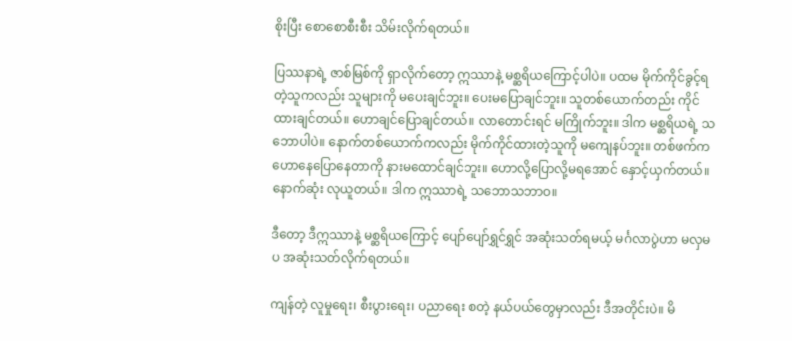စိုးပြီး စောစောစီးစီး သိမ်းလိုက်ရတယ်။

ပြဿနာရဲ့ ဇာစ်မြစ်ကို ရှာလိုက်တော့ ဣဿာနဲ့ မစ္ဆရိယကြောင့်ပါပဲ။ ပထမ မိုက်ကိုင်ခွင့်ရတဲ့သူကလည်း သူများကို မပေးချင်ဘူး။ ပေးမပြောချင်ဘူး။ သူတစ်ယောက်တည်း ကိုင်ထားချင်တယ်။ ဟောချင်ပြောချင်တယ်။ လာတောင်းရင် မကြိုက်ဘူး။ ဒါက မစ္ဆရိယရဲ့ သဘောပါပဲ။ နောက်တစ်ယောက်ကလည်း မိုက်ကိုင်ထားတဲ့သူကို မကျေနပ်ဘူး။ တစ်ဖက်က ဟောနေပြောနေတာကို နားမထောင်ချင်ဘူး။ ဟောလို့ပြောလို့မရအောင် နှောင့်ယှက်တယ်။ နောက်ဆုံး လုယူတယ်။ ဒါက ဣဿာရဲ့ သဘောသဘာဝ။

ဒီတော့ ဒီဣဿာနဲ့ မစ္ဆရိယကြောင့် ပျော်ပျော်ရွှင်ရွှင် အဆုံးသတ်ရမယ့် မင်္ဂလာပွဲဟာ မလှမပ အဆုံးသတ်လိုက်ရတယ်။

ကျန်တဲ့ လူမှုရေး၊ စီးပွားရေး၊ ပညာရေး စတဲ့ နယ်ပယ်တွေမှာလည်း ဒီအတိုင်းပဲ။ မိ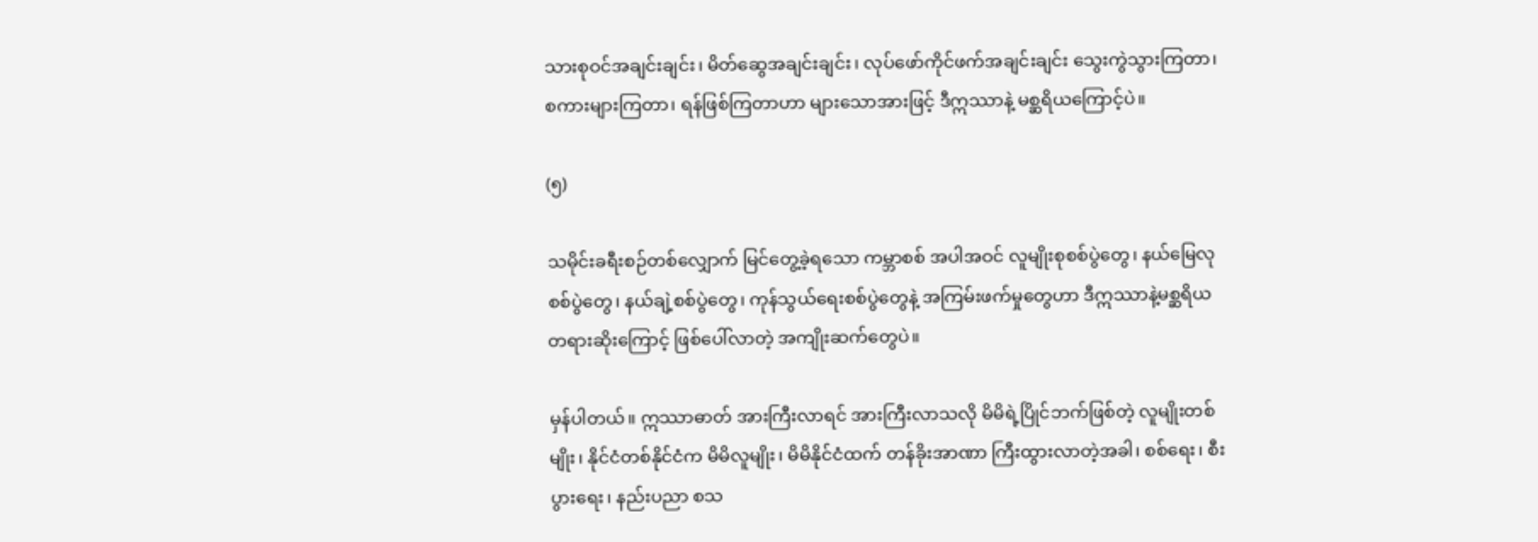သားစုဝင်အချင်းချင်း၊ မိတ်ဆွေအချင်းချင်း၊ လုပ်ဖော်ကိုင်ဖက်အချင်းချင်း သွေးကွဲသွားကြတာ၊ စကားများကြတာ၊ ရန်ဖြစ်ကြတာဟာ များသောအားဖြင့် ဒီဣဿာနဲ့ မစ္ဆရိယကြောင့်ပဲ။

(၅)

သမိုင်းခရီးစဉ်တစ်လျှောက် မြင်တွေ့ခဲ့ရသော ကမ္ဘာစစ် အပါအဝင် လူမျိုးစုစစ်ပွဲတွေ၊ နယ်မြေလုစစ်ပွဲတွေ၊ နယ်ချဲ့စစ်ပွဲတွေ၊ ကုန်သွယ်ရေးစစ်ပွဲတွေနဲ့ အကြမ်းဖက်မှုတွေဟာ ဒီဣဿာနဲ့မစ္ဆရိယတရားဆိုးကြောင့် ဖြစ်ပေါ်လာတဲ့ အကျိုးဆက်တွေပဲ။

မှန်ပါတယ်။ ဣဿာဓာတ် အားကြီးလာရင် အားကြီးလာသလို မိမိရဲ့ပြိုင်ဘက်ဖြစ်တဲ့ လူမျိုးတစ်မျိုး၊ နိုင်ငံတစ်နိုင်ငံက မိမိလူမျိုး၊ မိမိနိုင်ငံထက် တန်ခိုးအာဏာ ကြီးထွားလာတဲ့အခါ၊ စစ်ရေး၊ စီးပွားရေး၊ နည်းပညာ စသ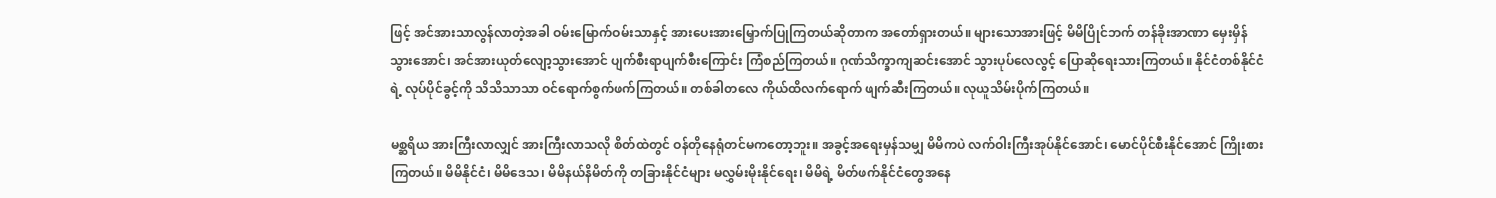ဖြင့် အင်အားသာလွန်လာတဲ့အခါ ဝမ်းမြောက်ဝမ်းသာနှင့် အားပေးအားမြှောက်ပြုကြတယ်ဆိုတာက အတော်ရှားတယ်။ များသောအားဖြင့် မိမိပြိုင်ဘက် တန်ခိုးအာဏာ မှေးမှိန်သွားအောင်၊ အင်အားယုတ်လျော့သွားအောင် ပျက်စီးရာပျက်စီးကြောင်း ကြံစည်ကြတယ်။ ဂုဏ်သိက္ခာကျဆင်းအောင် သွားပုပ်လေလွင့် ပြောဆိုရေးသားကြတယ်။ နိုင်ငံတစ်နိုင်ငံရဲ့ လုပ်ပိုင်ခွင့်ကို သိသိသာသာ ဝင်ရောက်စွက်ဖက်ကြတယ်။ တစ်ခါတလေ ကိုယ်ထိလက်ရောက် ဖျက်ဆီးကြတယ်။ လုယူသိမ်းပိုက်ကြတယ်။

မစ္ဆရိယ အားကြီးလာလျှင် အားကြီးလာသလို စိတ်ထဲတွင် ဝန်တိုနေရုံတင်မကတော့ဘူး။ အခွင့်အရေးမှန်သမျှ မိမိကပဲ လက်ဝါးကြီးအုပ်နိုင်အောင်၊ မောင်ပိုင်စီးနိုင်အောင် ကြိုးစားကြတယ်။ မိမိနိုင်ငံ၊ မိမိဒေသ၊ မိမိနယ်နိမိတ်ကို တခြားနိုင်ငံများ မလွှမ်းမိုးနိုင်ရေး၊ မိမိရဲ့ မိတ်ဖက်နိုင်ငံတွေအနေ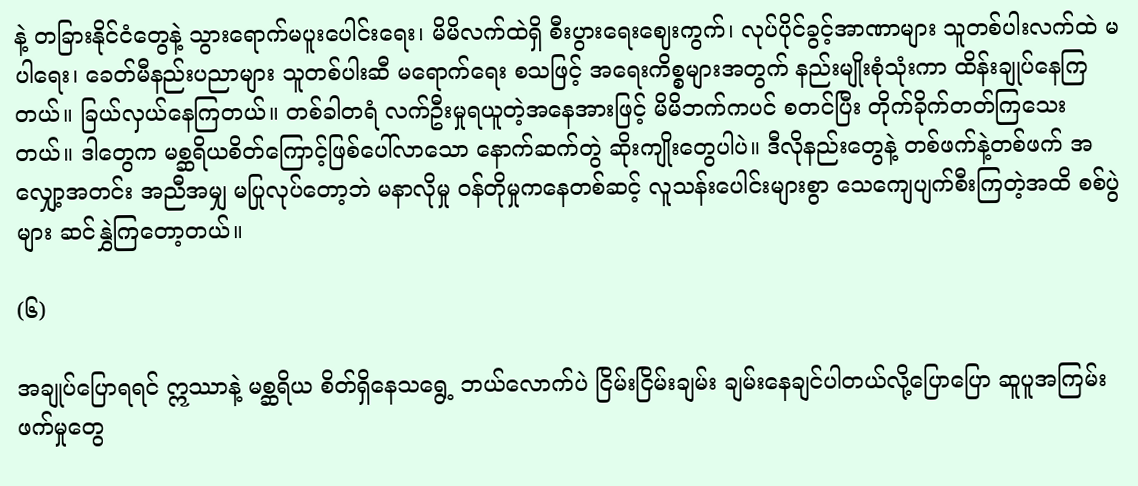နဲ့ တခြားနိုင်ငံတွေနဲ့ သွားရောက်မပူးပေါင်းရေး၊ မိမိလက်ထဲရှိ စီးပွားရေးဈေးကွက်၊ လုပ်ပိုင်ခွင့်အာဏာများ သူတစ်ပါးလက်ထဲ မပါရေး၊ ခေတ်မီနည်းပညာများ သူတစ်ပါးဆီ မရောက်ရေး စသဖြင့် အရေးကိစ္စများအတွက် နည်းမျိုးစုံသုံးကာ ထိန်းချုပ်နေကြတယ်။ ခြယ်လှယ်နေကြတယ်။ တစ်ခါတရံ လက်ဦးမှုရယူတဲ့အနေအားဖြင့် မိမိဘက်ကပင် စတင်ပြီး တိုက်ခိုက်တတ်ကြသေးတယ်။ ဒါတွေက မစ္ဆရိယစိတ်ကြောင့်ဖြစ်ပေါ်လာသော နောက်ဆက်တွဲ ဆိုးကျိုးတွေပါပဲ။ ဒီလိုနည်းတွေနဲ့ တစ်ဖက်နဲ့တစ်ဖက် အလျှော့အတင်း အညီအမျှ မပြုလုပ်တော့ဘဲ မနာလိုမှု ဝန်တိုမှုကနေတစ်ဆင့် လူသန်းပေါင်းများစွာ သေကျေပျက်စီးကြတဲ့အထိ စစ်ပွဲများ ဆင်နွှဲကြတော့တယ်။

(၆)

အချုပ်ပြောရရင် ဣဿာနဲ့ မစ္ဆရိယ စိတ်ရှိနေသရွေ့ ဘယ်လောက်ပဲ ငြိမ်းငြိမ်းချမ်း ချမ်းနေချင်ပါတယ်လို့ပြောပြော ဆူပူအကြမ်းဖက်မှုတွေ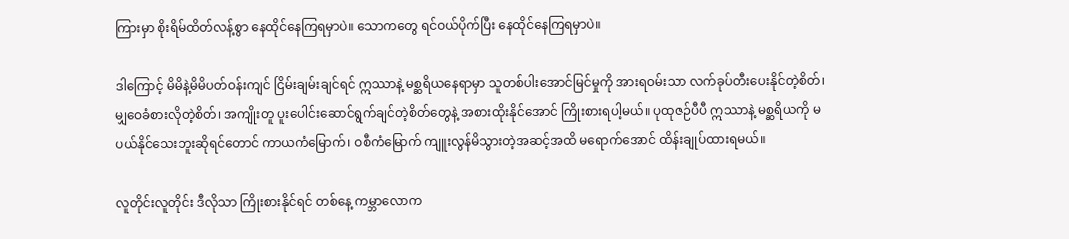ကြားမှာ စိုးရိမ်ထိတ်လန့်စွာ နေထိုင်နေကြရမှာပဲ။ သောကတွေ ရင်ဝယ်ပိုက်ပြီး နေထိုင်နေကြရမှာပဲ။

ဒါကြောင့် မိမိနဲ့မိမိပတ်ဝန်းကျင် ငြိမ်းချမ်းချင်ရင် ဣဿာနဲ့ မစ္ဆရိယနေရာမှာ သူတစ်ပါးအောင်မြင်မှုကို အားရဝမ်းသာ လက်ခုပ်တီးပေးနိုင်တဲ့စိတ်၊ မျှဝေခံစားလိုတဲ့စိတ်၊ အကျိုးတူ ပူးပေါင်းဆောင်ရွက်ချင်တဲ့စိတ်တွေနဲ့ အစားထိုးနိုင်အောင် ကြိုးစားရပါ့မယ်။ ပုထုဇဉ်ပီပီ ဣဿာနဲ့ မစ္ဆရိယကို မပယ်နိုင်သေးဘူးဆိုရင်တောင် ကာယကံမြောက်၊ ဝစီကံမြောက် ကျူးလွန်မိသွားတဲ့အဆင့်အထိ မရောက်အောင် ထိန်းချုပ်ထားရမယ်။

လူတိုင်းလူတိုင်း ဒီလိုသာ ကြိုးစားနိုင်ရင် တစ်နေ့ ကမ္ဘာလောက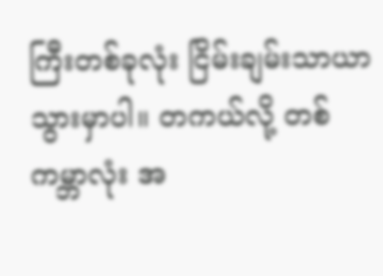ကြီးတစ်ခုလုံး ငြိမ်းချမ်းသာယာသွားမှာပါ။ တကယ်လို့ တစ်ကမ္ဘာလုံး အ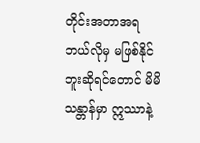တိုင်းအတာအရ ဘယ်လိုမှ မဖြစ်နိုင်ဘူးဆိုရင်တောင် မိမိသန္တာန်မှာ ဣဿာနဲ့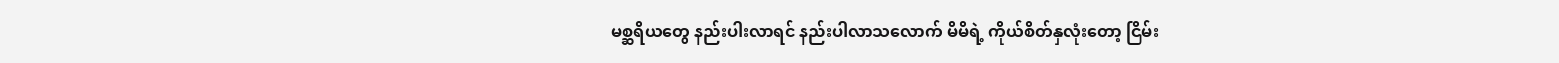မစ္ဆရိယတွေ နည်းပါးလာရင် နည်းပါလာသလောက် မိမိရဲ့ ကိုယ်စိတ်နှလုံးတော့ ငြိမ်း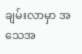ချမ်းလာမှာ အသေအ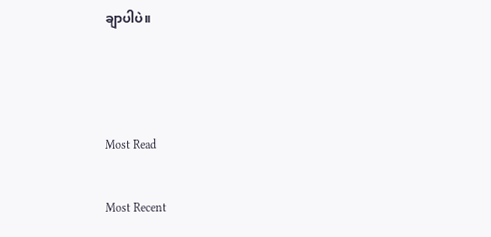ချာပါပဲ။



Most Read

Most Recent